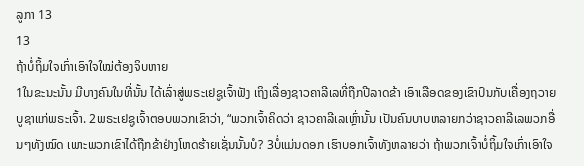ລູກາ 13
13
ຖ້າບໍ່ຖິ້ມໃຈເກົ່າເອົາໃຈໃໝ່ຕ້ອງຈິບຫາຍ
1ໃນຂະນະນັ້ນ ມີບາງຄົນໃນທີ່ນັ້ນ ໄດ້ເລົ່າສູ່ພຣະເຢຊູເຈົ້າຟັງ ເຖິງເລື່ອງຊາວຄາລີເລທີ່ຖືກປີລາດຂ້າ ເອົາເລືອດຂອງເຂົາປົນກັບເຄື່ອງຖວາຍບູຊາແກ່ພຣະເຈົ້າ. 2ພຣະເຢຊູເຈົ້າຕອບພວກເຂົາວ່າ, “ພວກເຈົ້າຄິດວ່າ ຊາວຄາລີເລເຫຼົ່ານັ້ນ ເປັນຄົນບາບຫລາຍກວ່າຊາວຄາລີເລພວກອື່ນໆທັງໝົດ ເພາະພວກເຂົາໄດ້ຖືກຂ້າຢ່າງໂຫດຮ້າຍເຊັ່ນນັ້ນບໍ? 3ບໍ່ແມ່ນດອກ ເຮົາບອກເຈົ້າທັງຫລາຍວ່າ ຖ້າພວກເຈົ້າບໍ່ຖິ້ມໃຈເກົ່າເອົາໃຈ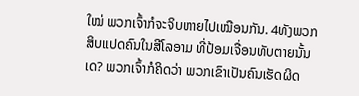ໃໝ່ ພວກເຈົ້າກໍຈະຈິບຫາຍໄປເໝືອນກັນ. 4ທັງພວກສິບແປດຄົນໃນສີໂລອາມ ທີ່ປ້ອມເຈື່ອນທັບຕາຍນັ້ນເດ? ພວກເຈົ້າກໍຄິດວ່າ ພວກເຂົາເປັນຄົນເຮັດຜິດ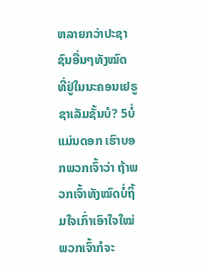ຫລາຍກວ່າປະຊາຊົນອື່ນໆທັງໝົດ ທີ່ຢູ່ໃນນະຄອນເຢຣູຊາເລັມຊັ້ນບໍ? 5ບໍ່ແມ່ນດອກ ເຮົາບອກພວກເຈົ້າວ່າ ຖ້າພວກເຈົ້າທັງໝົດບໍ່ຖິ້ມໃຈເກົ່າເອົາໃຈໃໝ່ ພວກເຈົ້າກໍຈະ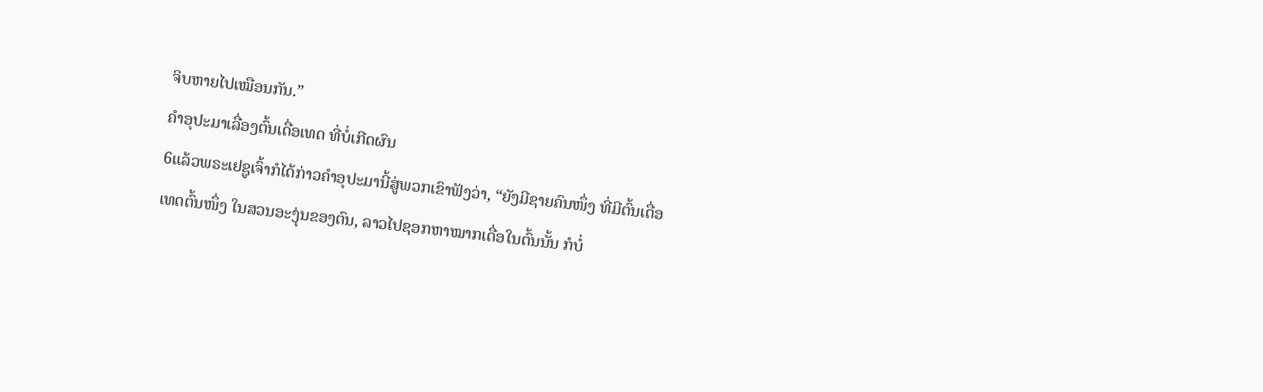ຈິບຫາຍໄປເໝືອນກັນ.”
ຄຳອຸປະມາເລື່ອງຕົ້ນເດື່ອເທດ ທີ່ບໍ່ເກີດຜົນ
6ແລ້ວພຣະເຢຊູເຈົ້າກໍໄດ້ກ່າວຄຳອຸປະມານີ້ສູ່ພວກເຂົາຟັງວ່າ, “ຍັງມີຊາຍຄົນໜຶ່ງ ທີ່ມີຕົ້ນເດື່ອເທດຕົ້ນໜຶ່ງ ໃນສວນອະງຸ່ນຂອງຕົນ, ລາວໄປຊອກຫາໝາກເດື່ອໃນຕົ້ນນັ້ນ ກໍບໍ່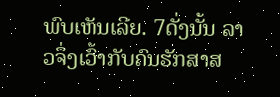ພົບເຫັນເລີຍ. 7ດັ່ງນັ້ນ ລາວຈຶ່ງເວົ້າກັບຄົນຮັກສາສ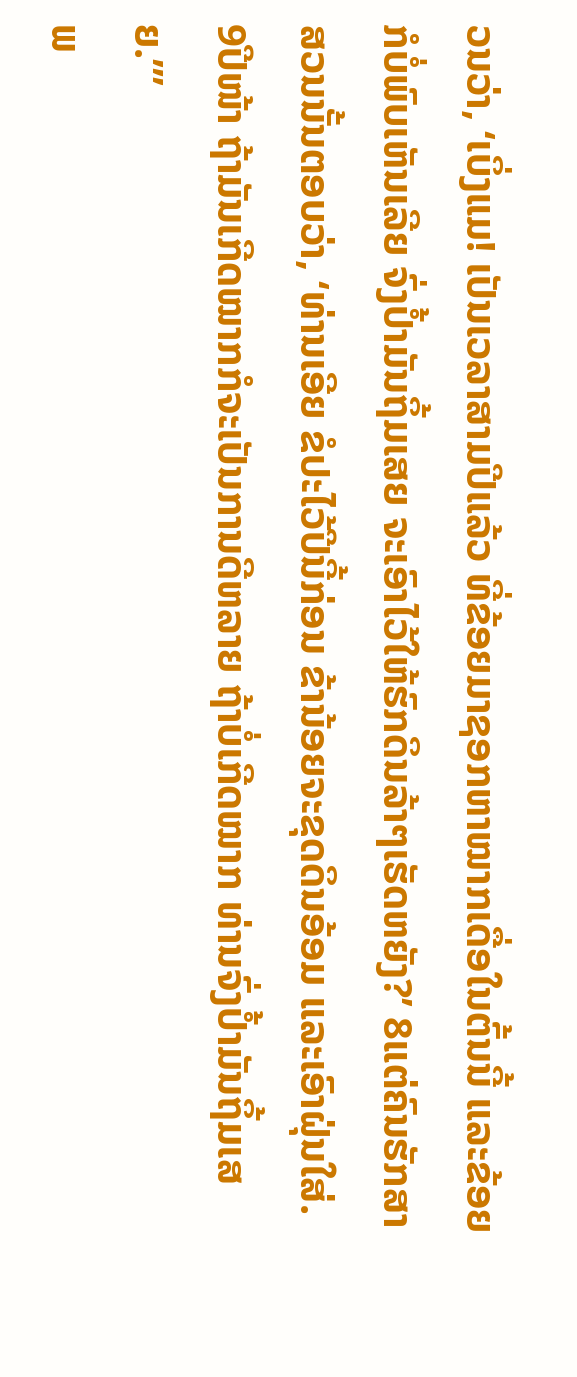ວນວ່າ, ‘ເບິ່ງແມ! ເປັນເວລາສາມປີແລ້ວ ທີ່ຂ້ອຍມາຊອກຫາໝາກເດື່ອໃນຕົ້ນນີ້ ແລະຂ້ອຍກໍບໍ່ພົບເຫັນເລີຍ ຈົ່ງປໍ້າມັນຖິ້ມເສຍ ຈະເອົາໄວ້ໃຫ້ຮົກດິນລ້າໆເຮັດຫຍັງ?’ 8ແຕ່ຄົນຮັກສາສວນນັ້ນຕອບວ່າ, ‘ທ່ານເອີຍ ຂໍປະໄວ້ປີນີ້ກ່ອນ ຂ້ານ້ອຍຈະຂຸດດິນອ້ອມ ແລະເອົາຝຸ່ນໃສ່. 9ປີໜ້າ ຖ້າມັນເກີດໝາກກໍຈະເປັນການດີຫລາຍ ຖ້າບໍ່ເກີດໝາກ ທ່ານຈົ່ງປໍ້າມັນຖິ້ມເສຍ.”’
ພ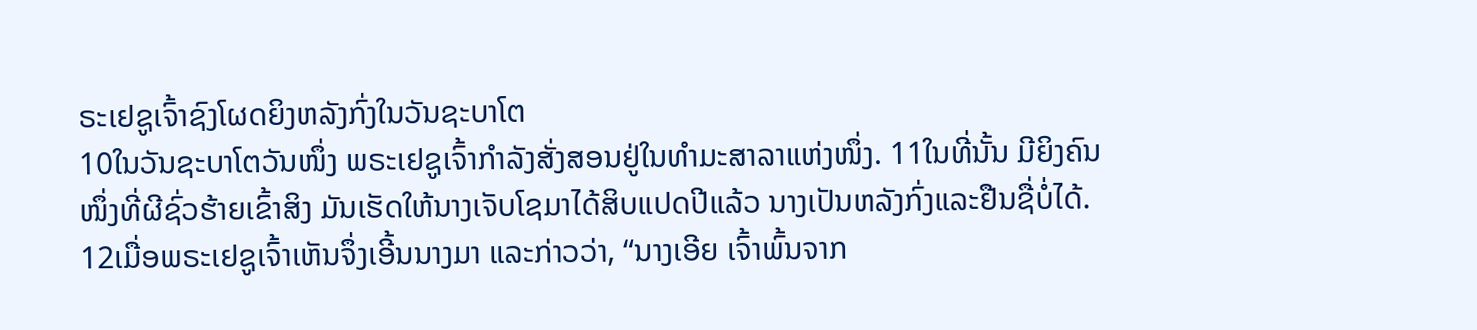ຣະເຢຊູເຈົ້າຊົງໂຜດຍິງຫລັງກົ່ງໃນວັນຊະບາໂຕ
10ໃນວັນຊະບາໂຕວັນໜຶ່ງ ພຣະເຢຊູເຈົ້າກຳລັງສັ່ງສອນຢູ່ໃນທຳມະສາລາແຫ່ງໜຶ່ງ. 11ໃນທີ່ນັ້ນ ມີຍິງຄົນໜຶ່ງທີ່ຜີຊົ່ວຮ້າຍເຂົ້າສິງ ມັນເຮັດໃຫ້ນາງເຈັບໂຊມາໄດ້ສິບແປດປີແລ້ວ ນາງເປັນຫລັງກົ່ງແລະຢືນຊື່ບໍ່ໄດ້. 12ເມື່ອພຣະເຢຊູເຈົ້າເຫັນຈຶ່ງເອີ້ນນາງມາ ແລະກ່າວວ່າ, “ນາງເອີຍ ເຈົ້າພົ້ນຈາກ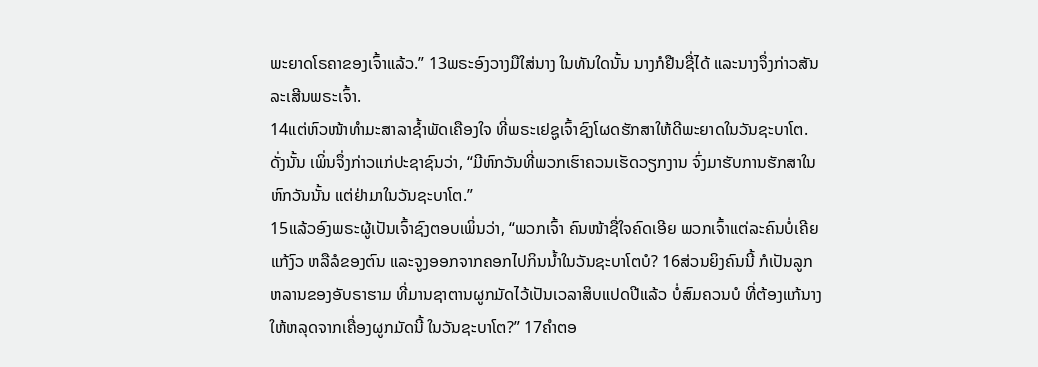ພະຍາດໂຣຄາຂອງເຈົ້າແລ້ວ.” 13ພຣະອົງວາງມືໃສ່ນາງ ໃນທັນໃດນັ້ນ ນາງກໍຢືນຊື່ໄດ້ ແລະນາງຈຶ່ງກ່າວສັນລະເສີນພຣະເຈົ້າ.
14ແຕ່ຫົວໜ້າທຳມະສາລາຊໍ້າພັດເຄືອງໃຈ ທີ່ພຣະເຢຊູເຈົ້າຊົງໂຜດຮັກສາໃຫ້ດີພະຍາດໃນວັນຊະບາໂຕ. ດັ່ງນັ້ນ ເພິ່ນຈຶ່ງກ່າວແກ່ປະຊາຊົນວ່າ, “ມີຫົກວັນທີ່ພວກເຮົາຄວນເຮັດວຽກງານ ຈົ່ງມາຮັບການຮັກສາໃນຫົກວັນນັ້ນ ແຕ່ຢ່າມາໃນວັນຊະບາໂຕ.”
15ແລ້ວອົງພຣະຜູ້ເປັນເຈົ້າຊົງຕອບເພິ່ນວ່າ, “ພວກເຈົ້າ ຄົນໜ້າຊື່ໃຈຄົດເອີຍ ພວກເຈົ້າແຕ່ລະຄົນບໍ່ເຄີຍແກ້ງົວ ຫລືລໍຂອງຕົນ ແລະຈູງອອກຈາກຄອກໄປກິນນໍ້າໃນວັນຊະບາໂຕບໍ? 16ສ່ວນຍິງຄົນນີ້ ກໍເປັນລູກຫລານຂອງອັບຣາຮາມ ທີ່ມານຊາຕານຜູກມັດໄວ້ເປັນເວລາສິບແປດປີແລ້ວ ບໍ່ສົມຄວນບໍ ທີ່ຕ້ອງແກ້ນາງໃຫ້ຫລຸດຈາກເຄື່ອງຜູກມັດນີ້ ໃນວັນຊະບາໂຕ?” 17ຄຳຕອ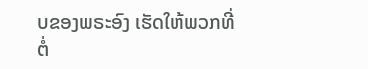ບຂອງພຣະອົງ ເຮັດໃຫ້ພວກທີ່ຕໍ່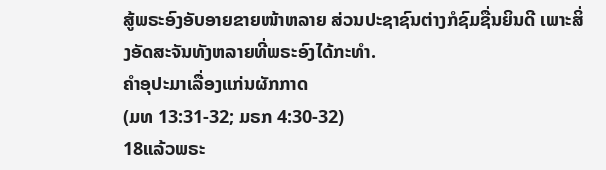ສູ້ພຣະອົງອັບອາຍຂາຍໜ້າຫລາຍ ສ່ວນປະຊາຊົນຕ່າງກໍຊົມຊື່ນຍິນດີ ເພາະສິ່ງອັດສະຈັນທັງຫລາຍທີ່ພຣະອົງໄດ້ກະທຳ.
ຄຳອຸປະມາເລື່ອງແກ່ນຜັກກາດ
(ມທ 13:31-32; ມຣກ 4:30-32)
18ແລ້ວພຣະ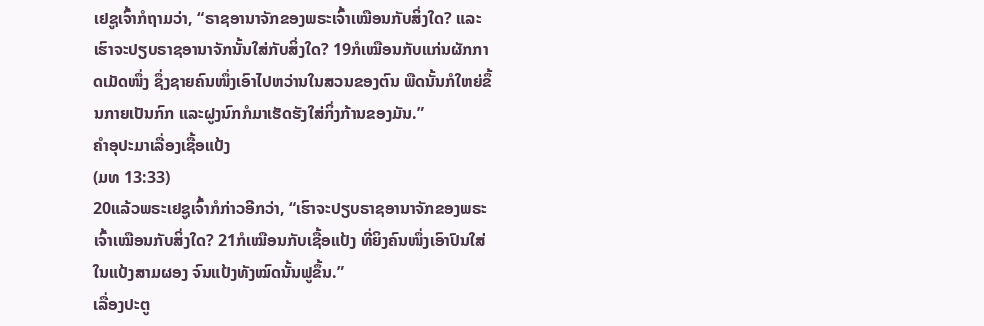ເຢຊູເຈົ້າກໍຖາມວ່າ, “ຣາຊອານາຈັກຂອງພຣະເຈົ້າເໝືອນກັບສິ່ງໃດ? ແລະເຮົາຈະປຽບຣາຊອານາຈັກນັ້ນໃສ່ກັບສິ່ງໃດ? 19ກໍເໝືອນກັບແກ່ນຜັກກາດເມັດໜຶ່ງ ຊຶ່ງຊາຍຄົນໜຶ່ງເອົາໄປຫວ່ານໃນສວນຂອງຕົນ ພືດນັ້ນກໍໃຫຍ່ຂຶ້ນກາຍເປັນກົກ ແລະຝູງນົກກໍມາເຮັດຮັງໃສ່ກິ່ງກ້ານຂອງມັນ.”
ຄຳອຸປະມາເລື່ອງເຊື້ອແປ້ງ
(ມທ 13:33)
20ແລ້ວພຣະເຢຊູເຈົ້າກໍກ່າວອີກວ່າ, “ເຮົາຈະປຽບຣາຊອານາຈັກຂອງພຣະເຈົ້າເໝືອນກັບສິ່ງໃດ? 21ກໍເໝືອນກັບເຊື້ອແປ້ງ ທີ່ຍິງຄົນໜຶ່ງເອົາປົນໃສ່ໃນແປ້ງສາມຜອງ ຈົນແປ້ງທັງໝົດນັ້ນຟູຂຶ້ນ.”
ເລື່ອງປະຕູ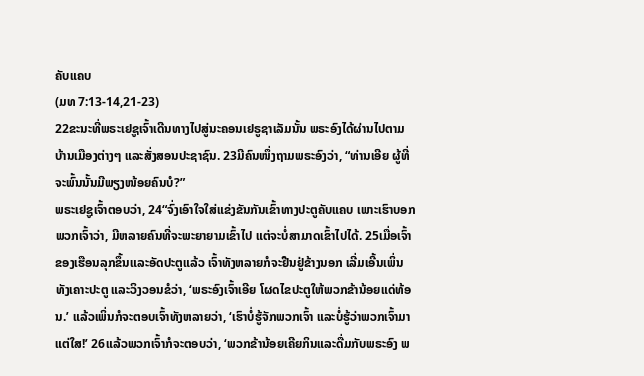ຄັບແຄບ
(ມທ 7:13-14,21-23)
22ຂະນະທີ່ພຣະເຢຊູເຈົ້າເດີນທາງໄປສູ່ນະຄອນເຢຣູຊາເລັມນັ້ນ ພຣະອົງໄດ້ຜ່ານໄປຕາມບ້ານເມືອງຕ່າງໆ ແລະສັ່ງສອນປະຊາຊົນ. 23ມີຄົນໜຶ່ງຖາມພຣະອົງວ່າ, “ທ່ານເອີຍ ຜູ້ທີ່ຈະພົ້ນນັ້ນມີພຽງໜ້ອຍຄົນບໍ?”
ພຣະເຢຊູເຈົ້າຕອບວ່າ, 24“ຈົ່ງເອົາໃຈໃສ່ແຂ່ງຂັນກັນເຂົ້າທາງປະຕູຄັບແຄບ ເພາະເຮົາບອກພວກເຈົ້າວ່າ, ມີຫລາຍຄົນທີ່ຈະພະຍາຍາມເຂົ້າໄປ ແຕ່ຈະບໍ່ສາມາດເຂົ້າໄປໄດ້. 25ເມື່ອເຈົ້າຂອງເຮືອນລຸກຂຶ້ນແລະອັດປະຕູແລ້ວ ເຈົ້າທັງຫລາຍກໍຈະຢືນຢູ່ຂ້າງນອກ ເລີ່ມເອີ້ນເພິ່ນທັງເຄາະປະຕູ ແລະວິງວອນຂໍວ່າ, ‘ພຣະອົງເຈົ້າເອີຍ ໂຜດໄຂປະຕູໃຫ້ພວກຂ້ານ້ອຍແດ່ທ້ອນ.’ ແລ້ວເພິ່ນກໍຈະຕອບເຈົ້າທັງຫລາຍວ່າ, ‘ເຮົາບໍ່ຮູ້ຈັກພວກເຈົ້າ ແລະບໍ່ຮູ້ວ່າພວກເຈົ້າມາແຕ່ໃສ!’ 26ແລ້ວພວກເຈົ້າກໍຈະຕອບວ່າ, ‘ພວກຂ້ານ້ອຍເຄີຍກິນແລະດື່ມກັບພຣະອົງ ພ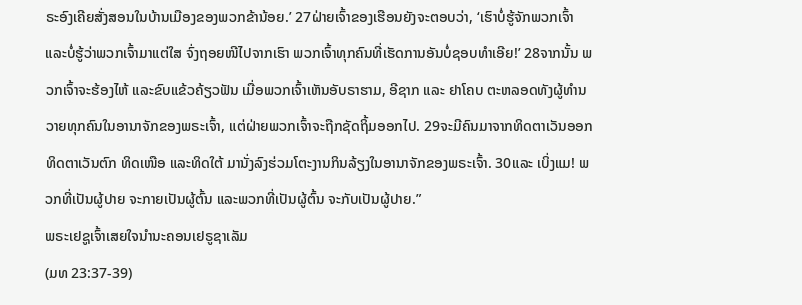ຣະອົງເຄີຍສັ່ງສອນໃນບ້ານເມືອງຂອງພວກຂ້ານ້ອຍ.’ 27ຝ່າຍເຈົ້າຂອງເຮືອນຍັງຈະຕອບວ່າ, ‘ເຮົາບໍ່ຮູ້ຈັກພວກເຈົ້າ ແລະບໍ່ຮູ້ວ່າພວກເຈົ້າມາແຕ່ໃສ ຈົ່ງຖອຍໜີໄປຈາກເຮົາ ພວກເຈົ້າທຸກຄົນທີ່ເຮັດການອັນບໍ່ຊອບທຳເອີຍ!’ 28ຈາກນັ້ນ ພວກເຈົ້າຈະຮ້ອງໄຫ້ ແລະຂົບແຂ້ວຄ້ຽວຟັນ ເມື່ອພວກເຈົ້າເຫັນອັບຣາຮາມ, ອີຊາກ ແລະ ຢາໂຄບ ຕະຫລອດທັງຜູ້ທຳນວາຍທຸກຄົນໃນອານາຈັກຂອງພຣະເຈົ້າ, ແຕ່ຝ່າຍພວກເຈົ້າຈະຖືກຊັດຖິ້ມອອກໄປ. 29ຈະມີຄົນມາຈາກທິດຕາເວັນອອກ ທິດຕາເວັນຕົກ ທິດເໜືອ ແລະທິດໃຕ້ ມານັ່ງລົງຮ່ວມໂຕະງານກິນລ້ຽງໃນອານາຈັກຂອງພຣະເຈົ້າ. 30ແລະ ເບິ່ງແມ! ພວກທີ່ເປັນຜູ້ປາຍ ຈະກາຍເປັນຜູ້ຕົ້ນ ແລະພວກທີ່ເປັນຜູ້ຕົ້ນ ຈະກັບເປັນຜູ້ປາຍ.”
ພຣະເຢຊູເຈົ້າເສຍໃຈນຳນະຄອນເຢຣູຊາເລັມ
(ມທ 23:37-39)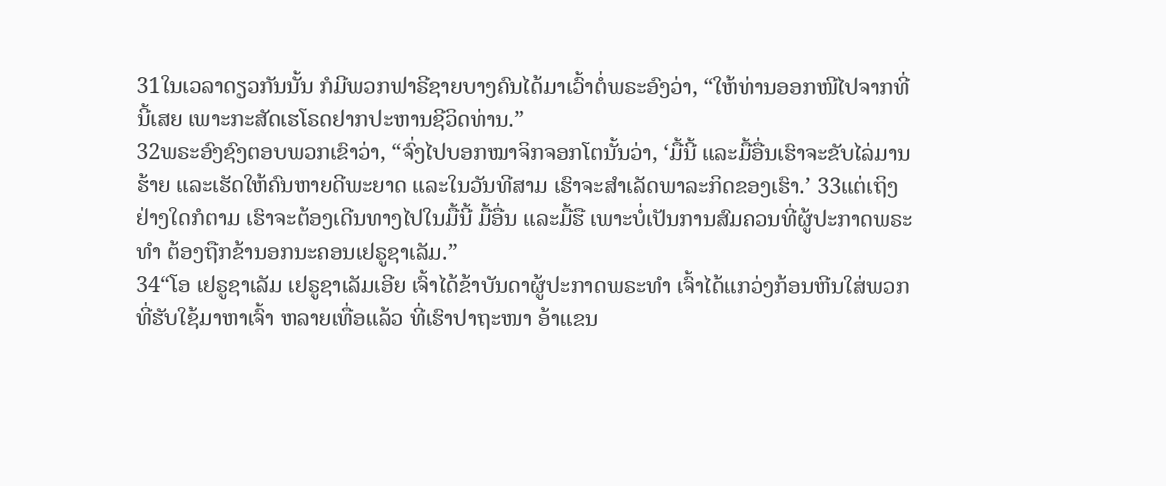31ໃນເວລາດຽວກັນນັ້ນ ກໍມີພວກຟາຣີຊາຍບາງຄົນໄດ້ມາເວົ້າຕໍ່ພຣະອົງວ່າ, “ໃຫ້ທ່ານອອກໜີໄປຈາກທີ່ນີ້ເສຍ ເພາະກະສັດເຮໂຣດຢາກປະຫານຊີວິດທ່ານ.”
32ພຣະອົງຊົງຕອບພວກເຂົາວ່າ, “ຈົ່ງໄປບອກໝາຈິກຈອກໂຕນັ້ນວ່າ, ‘ມື້ນີ້ ແລະມື້ອື່ນເຮົາຈະຂັບໄລ່ມານຮ້າຍ ແລະເຮັດໃຫ້ຄົນຫາຍດີພະຍາດ ແລະໃນວັນທີສາມ ເຮົາຈະສຳເລັດພາລະກິດຂອງເຮົາ.’ 33ແຕ່ເຖິງຢ່າງໃດກໍຕາມ ເຮົາຈະຕ້ອງເດີນທາງໄປໃນມື້ນີ້ ມື້ອື່ນ ແລະມື້ຮື ເພາະບໍ່ເປັນການສົມຄວນທີ່ຜູ້ປະກາດພຣະທຳ ຕ້ອງຖືກຂ້ານອກນະຄອນເຢຣູຊາເລັມ.”
34“ໂອ ເຢຣູຊາເລັມ ເຢຣູຊາເລັມເອີຍ ເຈົ້າໄດ້ຂ້າບັນດາຜູ້ປະກາດພຣະທຳ ເຈົ້າໄດ້ແກວ່ງກ້ອນຫີນໃສ່ພວກທີ່ຮັບໃຊ້ມາຫາເຈົ້າ ຫລາຍເທື່ອແລ້ວ ທີ່ເຮົາປາຖະໜາ ອ້າແຂນ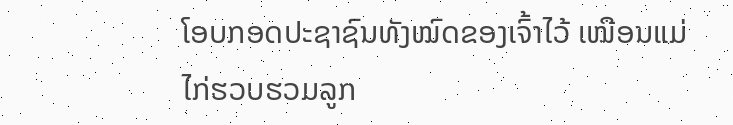ໂອບກອດປະຊາຊົນທັງໝົດຂອງເຈົ້າໄວ້ ເໝືອນແມ່ໄກ່ຮວບຮວມລູກ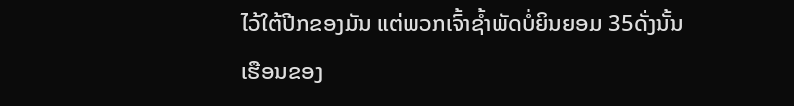ໄວ້ໃຕ້ປີກຂອງມັນ ແຕ່ພວກເຈົ້າຊໍ້າພັດບໍ່ຍິນຍອມ 35ດັ່ງນັ້ນ ເຮືອນຂອງ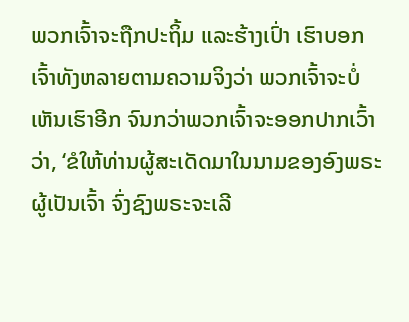ພວກເຈົ້າຈະຖືກປະຖິ້ມ ແລະຮ້າງເປົ່າ ເຮົາບອກເຈົ້າທັງຫລາຍຕາມຄວາມຈິງວ່າ ພວກເຈົ້າຈະບໍ່ເຫັນເຮົາອີກ ຈົນກວ່າພວກເຈົ້າຈະອອກປາກເວົ້າວ່າ, ‘ຂໍໃຫ້ທ່ານຜູ້ສະເດັດມາໃນນາມຂອງອົງພຣະຜູ້ເປັນເຈົ້າ ຈົ່ງຊົງພຣະຈະເລີ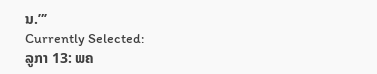ນ.”’
Currently Selected:
ລູກາ 13: ພຄ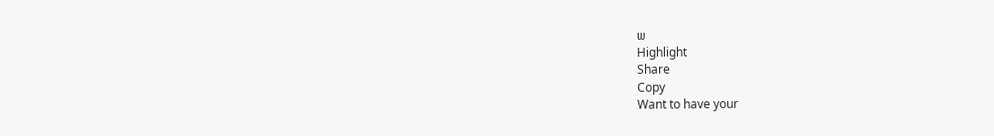ພ
Highlight
Share
Copy
Want to have your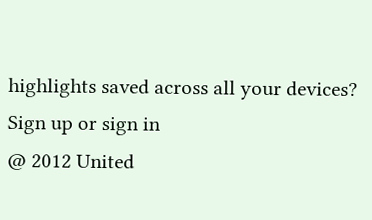highlights saved across all your devices? Sign up or sign in
@ 2012 United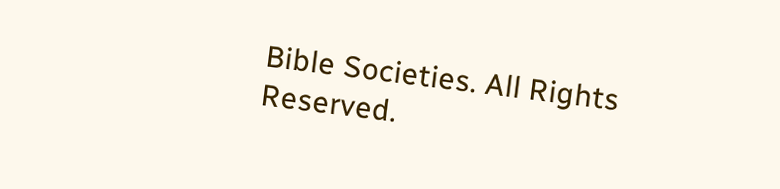Bible Societies. All Rights Reserved.